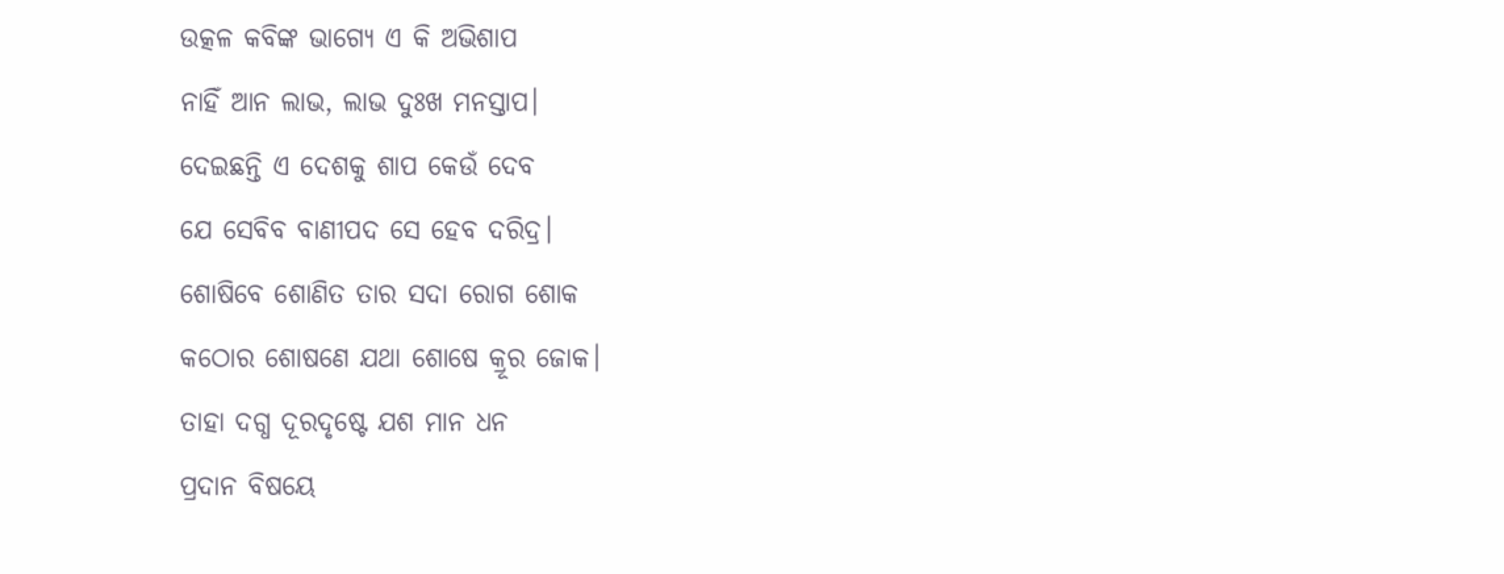ଉତ୍କଳ କବିଙ୍କ ଭାଗ୍ୟେ ଏ କି ଅଭିଶାପ
ନାହିଁ ଆନ ଲାଭ, ଲାଭ ଦୁଃଖ ମନସ୍ତାପ।
ଦେଇଛନ୍ତି ଏ ଦେଶକୁ ଶାପ କେଉଁ ଦେବ
ଯେ ସେବିବ ବାଣୀପଦ ସେ ହେବ ଦରିଦ୍ର।
ଶୋଷିବେ ଶୋଣିତ ତାର ସଦା ରୋଗ ଶୋକ
କଠୋର ଶୋଷଣେ ଯଥା ଶୋଷେ କ୍ରୂର ଜୋକ।
ତାହା ଦଗ୍ଧ ଦୂରଦୃଷ୍ଟେ ଯଶ ମାନ ଧନ
ପ୍ରଦାନ ବିଷୟେ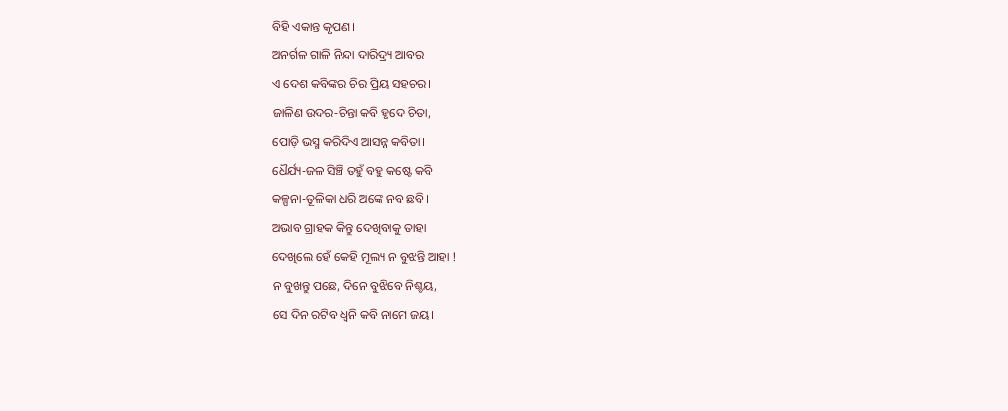ବିହି ଏକାନ୍ତ କୃପଣ।
ଅନର୍ଗଳ ଗାଳି ନିନ୍ଦା ଦାରିଦ୍ର୍ୟ ଆବର
ଏ ଦେଶ କବିଙ୍କର ଚିର ପ୍ରିୟ ସହଚର।
ଜାଳିଣ ଉଦର-ଚିନ୍ତା କବି ହୃଦେ ଚିତା,
ପୋଡ଼ି ଭସ୍ମ କରିଦିଏ ଆସନ୍ନ କବିତା।
ଧୈର୍ଯ୍ୟ-ଜଳ ସିଞ୍ଚି ତହୁଁ ବହୁ କଷ୍ଟେ କବି
କଳ୍ପନା-ତୂଳିକା ଧରି ଅଙ୍କେ ନବ ଛବି।
ଅଭାବ ଗ୍ରାହକ କିନ୍ତୁ ଦେଖିବାକୁ ତାହା
ଦେଖିଲେ ହେଁ କେହି ମୂଲ୍ୟ ନ ବୁଝନ୍ତି ଆହା !
ନ ବୁଖନ୍ତୁ ପଛେ, ଦିନେ ବୁଝିବେ ନିଶ୍ଚୟ,
ସେ ଦିନ ରଟିବ ଧ୍ୱନି କବି ନାମେ ଜୟ।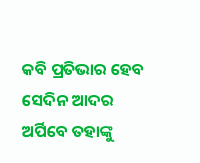କବି ପ୍ରତିଭାର ହେବ ସେଦିନ ଆଦର
ଅର୍ପିବେ ତହାଙ୍କୁ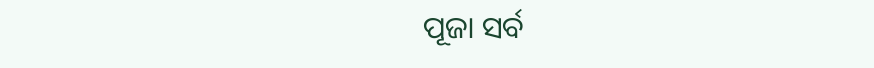ପୂଜା ସର୍ବ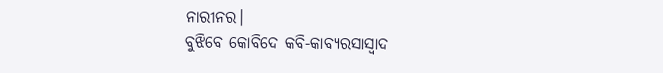ନାରୀନର।
ବୁଝିବେ କୋବିଦେ କବି-କାବ୍ୟରସାସ୍ୱାଦ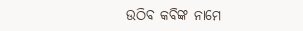ଉଠିବ କବିଙ୍କ ନାମେ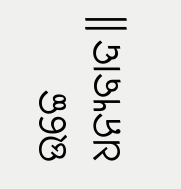ଉଚ୍ଚେ ଧନ୍ୟବାଦ॥